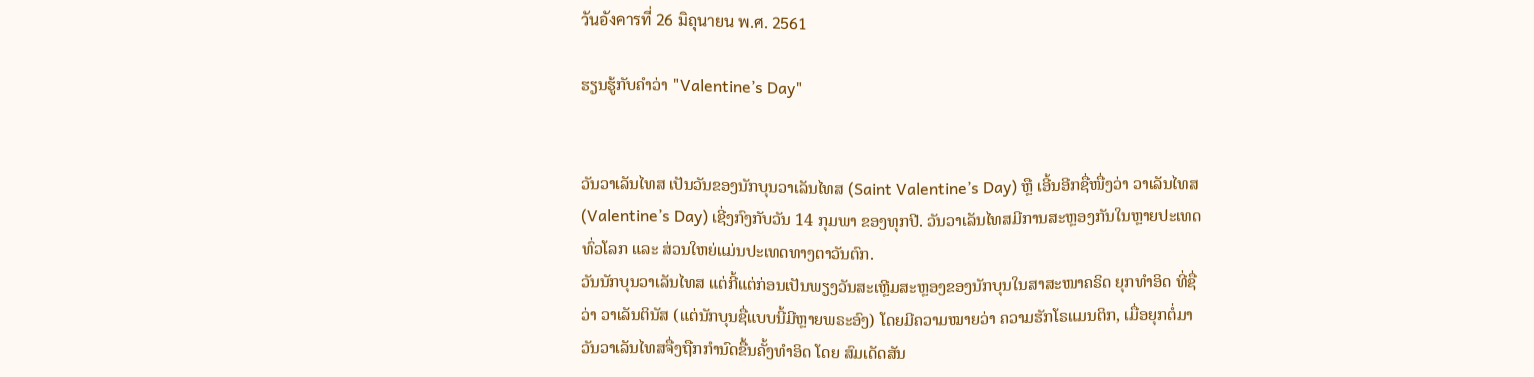วันอังคารที่ 26 มิถุนายน พ.ศ. 2561

ຮຽນຮູ້ກັບຄຳວ່າ "Valentine’s Day"


ວັນວາເລັນໄທສ ເປັນວັນຂອງນັກບຸນວາເລັນໄທສ (Saint Valentine’s Day) ຫຼື ເອີ້ນອີກຊື່ໜື່ງວ່າ ວາເລັນໄທສ (Valentine’s Day) ເຊີ່ງກົງກັບວັນ 14 ກຸມພາ ຂອງທຸກປີ. ວັນວາເລັນໄທສມີການສະຫຼອງກັນໃນຫຼາຍປະເທດທົ່ວໂລກ ແລະ ສ່ວນໃຫຍ່ແມ່ນປະເທດທາງຕາວັນຕົກ.
ວັນນັກບຸນວາເລັນໄທສ ແຕ່ກີ້ແຕ່ກ່ອນເປັນພຽງວັນສະເຫຼີມສະຫຼອງຂອງນັກບຸນໃນສາສະໜາຄຣິດ ຍຸກທໍາອິດ ທີ່ຊື່ວ່າ ວາເລັນຕິນັສ (ແຕ່ນັກບຸນຊື່ແບບນີ້ມີຫຼາຍພຣະອົງ) ໂດຍມີຄວາມໝາຍວ່າ ຄວາມຮັກໂຣແມນຕິກ, ເມື່ອຍຸກຕໍ່ມາ ວັນວາເລັນໄທສຈື່ງຖືກກໍານົດຂື້ນຄັ້ງທໍາອິດ ໂດຍ ສົມເດັດສັນ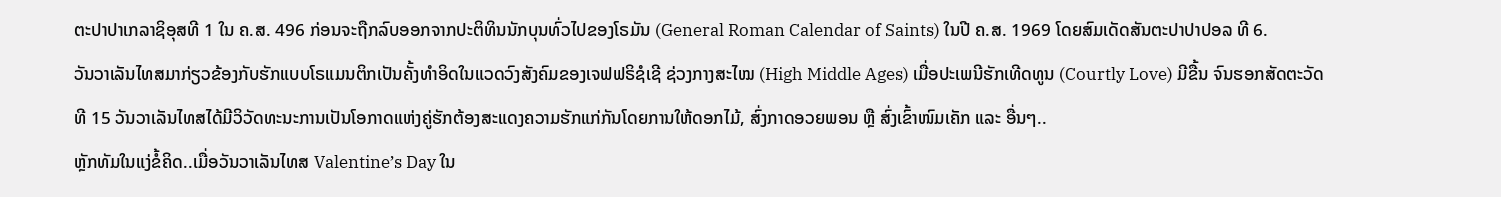ຕະປາປາເກລາຊິອຸສທີ 1 ໃນ ຄ.ສ. 496 ກ່ອນຈະຖືກລົບອອກຈາກປະຕິທິນນັກບຸນທົ່ວໄປຂອງໂຣມັນ (General Roman Calendar of Saints) ໃນປີ ຄ.ສ. 1969 ໂດຍສົມເດັດສັນຕະປາປາປອລ ທີ 6.
ວັນວາເລັນໄທສມາກ່ຽວຂ້ອງກັບຮັກແບບໂຣແມນຕິກເປັນຄັ້ງທໍາອິດໃນແວດວົງສັງຄົມຂອງເຈຟຟຣິຊໍເຊີ ຊ່ວງກາງສະໄໝ (High Middle Ages) ເມື່ອປະເພນີຮັກເທີດທູນ (Courtly Love) ມີຂື້ນ ຈົນຮອກສັດຕະວັດທີ 15 ວັນວາເລັນໄທສໄດ້ມີວິວັດທະນະການເປັນໂອກາດແຫ່ງຄູ່ຮັກຕ້ອງສະແດງຄວາມຮັກແກ່ກັນໂດຍການໃຫ້ດອກໄມ້, ສົ່ງກາດອວຍພອນ ຫຼື ສົ່ງເຂົ້າໜົມເຄັກ ແລະ ອື່ນໆ..
ຫຼັກທັມໃນແງ່ຂໍ້ຄິດ..ເມື່ອວັນວາເລັນໄທສ Valentine’s Day ໃນ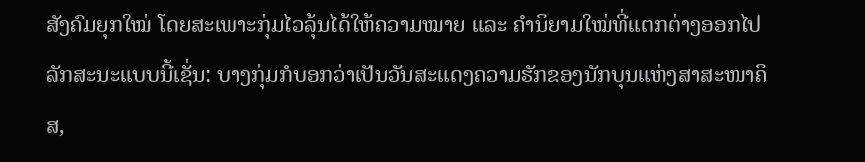ສັງຄົມຍຸກໃໝ່ ໂດຍສະເພາະກຸ່ມໄວລຸ້ນໄດ້ໃຫ້ຄວາມໝາຍ ແລະ ຄໍານິຍາມໃໝ່ທີ່ແຕກຕ່າງອອກໄປລັກສະນະແບບນີ້ເຊັ່ນ: ບາງກຸ່ມກໍບອກວ່າເປັນວັນສະແດງຄວາມຮັກຂອງນັກບຸນແຫ່ງສາສະໜາຄິສ,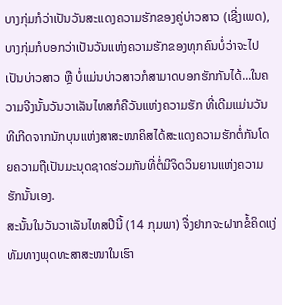ບາງກຸ່ມກໍວ່າເປັນວັນສະແດງຄວາມຮັກຂອງຄູ່ບ່າວສາວ (ເຊີ່ງເພດ), ບາງກຸ່ມກໍບອກວ່າເປັນວັນແຫ່ງຄວາມຮັກຂອງທຸກຄົນບໍ່ວ່າຈະໄປເປັນບ່າວສາວ ຫຼື ບໍ່ແມ່ນບ່າວສາວກໍສາມາດບອກຮັກກັນໄດ້...ໃນຄວາມຈີງນັ້ນວັນວາເລັນໄທສກໍຄືວັນແຫ່ງຄວາມຮັກ ທີ່ເດີມແມ່ນວັນທີເກີດຈາກນັກບຸນແຫ່ງສາສະໜາຄິສໄດ້ສະແດງຄວາມຮັກຕໍ່ກັນໂດຍຄວາມຖືເປັນມະນຸດຊາດຮ່ວມກັນທີ່ຕໍ່ມີຈິດວິນຍານແຫ່ງຄວາມຮັກນັ້ນເອງ.
ສະນັ້ນໃນວັນວາເລັນໄທສປີນີ້ (14 ກຸມພາ) ຈື່ງຢາກຈະຝາກຂໍ້ຄິດແງ່ທັມທາງພຸດທະສາສະໜາໃນເຮົາ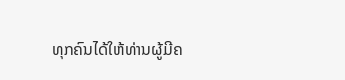ທຸກຄົນໄດ້ໃຫ້ທ່ານຜູ້ມີຄ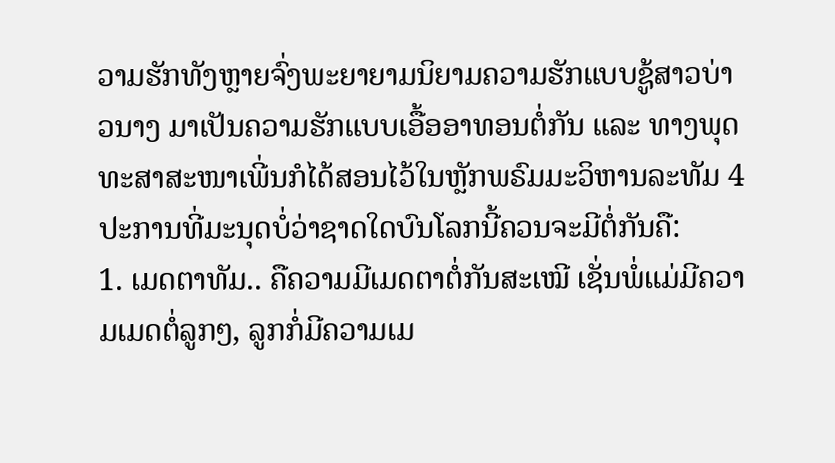ວາມຮັກທັງຫຼາຍຈົ່ງພະຍາຍາມນິຍາມຄວາມຮັກແບບຊູ້ສາວບ່າວນາງ ມາເປັນຄວາມຮັກແບບເອື້ອອາທອນຕໍ່ກັນ ແລະ ທາງພຸດທະສາສະໜາເພີ່ນກໍໄດ້ສອນໄວ້ໃນຫຼັກພຣົມມະວິຫານລະທັມ 4 ປະການທີ່ມະນຸດບໍ່ວ່າຊາດໃດບົນໂລກນີ້ຄວນຈະມີຕໍ່ກັນຄື:
1. ເມດຕາທັມ.. ຄືຄວາມມີເມດຕາຕໍ່ກັນສະເໝີ ເຊັ່ນພໍ່ແມ່ມີຄວາມເມດຕໍ່ລູກໆ, ລູກກໍ່ມີຄວາມເມ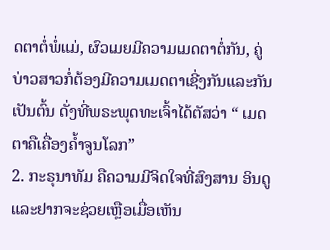ດຕາຕໍ່ພໍ່ແມ່, ຜົວເມຍມີຄວາມເມດຕາຕໍ່ກັນ, ຄູ່ບ່າວສາວກໍ່ຕ້ອງມີຄວາມເມດຕາເຊີ່ງກັນແລະກັນເປັນຕົ້ນ ດັ່ງທີ່ພຣະພຸດທະເຈົ້າໄດ້ຕັສວ່າ “ ເມດຕາຄືເຄື່ອງຄໍ້າຈູນໂລກ”
2. ກະຣຸນາທັມ ຄືຄວາມມີຈິດໃຈທີ່ສົງສານ ອິນດູ ແລະຢາກຈະຊ່ວຍເຫຼືອເມື່ອເຫັນ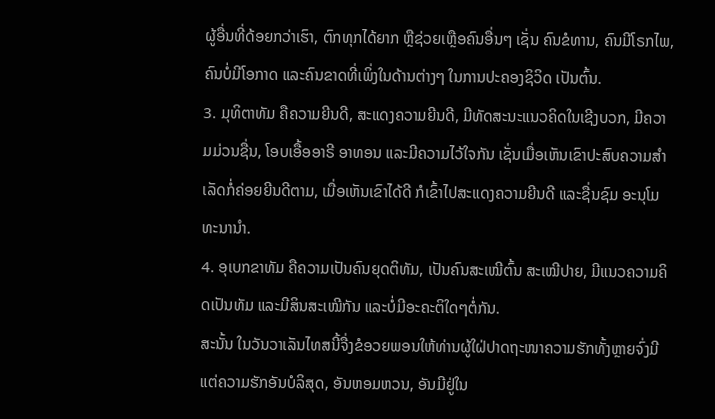ຜູ້ອື່ນທີ່ດ້ອຍກວ່າເຮົາ, ຕົກທຸກໄດ້ຍາກ ຫຼືຊ່ວຍເຫຼືອຄົນອື່ນໆ ເຊັ່ນ ຄົນຂໍທານ, ຄົນມີໂຣກໄພ, ຄົນບໍ່ມີໂອກາດ ແລະຄົນຂາດທີ່ເພິ່ງໃນດ້ານຕ່າງໆ ໃນການປະຄອງຊິວິດ ເປັນຕົ້ນ.
3. ມຸທິຕາທັມ ຄືຄວາມຍີນດີ, ສະແດງຄວາມຍີນດີ, ມີທັດສະນະແນວຄິດໃນເຊີງບວກ, ມີຄວາມມ່ວນຊື່ນ, ໂອບເອື້ອອາຣີ ອາທອນ ແລະມີຄວາມໄວ້ໃຈກັນ ເຊັ່ນເມື່ອເຫັນເຂົາປະສົບຄວາມສໍາເລັດກໍ່ຄ່ອຍຍີນດີຕາມ, ເມື່ອເຫັນເຂົາໄດ້ດີ ກໍເຂົ້າໄປສະແດງຄວາມຍີນດີ ແລະຊື່ນຊົມ ອະນຸໂມທະນານໍາ.
4. ອຸເບກຂາທັມ ຄືຄວາມເປັນຄົນຍຸດຕິທັມ, ເປັນຄົນສະເໝີຕົ້ນ ສະເໝີປາຍ, ມີແນວຄວາມຄິດເປັນທັມ ແລະມີສິນສະເໝີກັນ ແລະບໍ່ມີອະຄະຕິໃດໆຕໍ່ກັນ.
ສະນັ້ນ ໃນວັນວາເລັນໄທສນີ້ຈື່ງຂໍອວຍພອນໃຫ້ທ່ານຜູ້ໃຝ່ປາດຖະໜາຄວາມຮັກທັ້ງຫຼາຍຈົ່ງມີແຕ່ຄວາມຮັກອັນບໍລິສຸດ, ອັນຫອມຫວນ, ອັນມີຢູ່ໃນ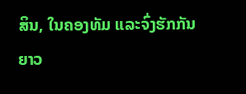ສິນ, ໃນຄອງທັມ ແລະຈົ່ງຮັກກັນຍາວ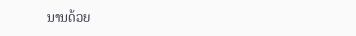ນານດ້ວຍ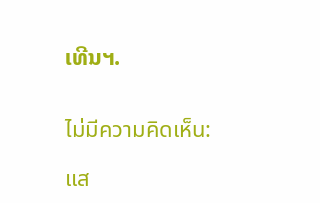ເທີນຯ.


ไม่มีความคิดเห็น:

แส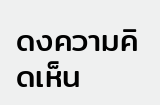ดงความคิดเห็น